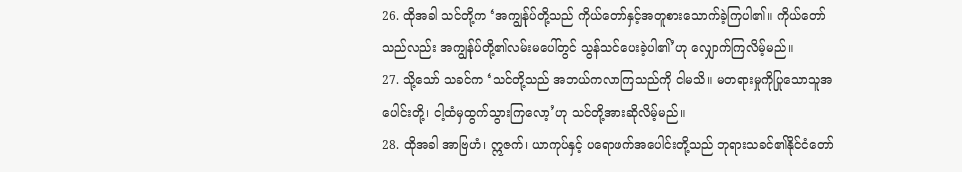26. ထိုအခါ သင်တို့က ‘အကျွန်ုပ်တို့သည် ကိုယ်တော်နှင့်အတူစားသောက်ခဲ့ကြပါ၏။ ကိုယ်တော်သည်လည်း အကျွန်ုပ်တို့၏လမ်းမပေါ်တွင် သွန်သင်ပေးခဲ့ပါ၏’ဟု လျှောက်ကြလိမ့်မည်။
27. သို့သော် သခင်က ‘သင်တို့သည် အဘယ်ကလာကြသည်ကို ငါမသိ။ မတရားမှုကိုပြုသောသူအပေါင်းတို့၊ ငါ့ထံမှထွက်သွားကြလော့’ဟု သင်တို့အားဆိုလိမ့်မည်။
28. ထိုအခါ အာဗြဟံ၊ ဣဇက်၊ ယာကုပ်နှင့် ပရောဖက်အပေါင်းတို့သည် ဘုရားသခင်၏နိုင်ငံတော်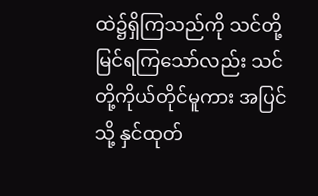ထဲ၌ရှိကြသည်ကို သင်တို့မြင်ရကြသော်လည်း သင်တို့ကိုယ်တိုင်မူကား အပြင်သို့ နှင်ထုတ်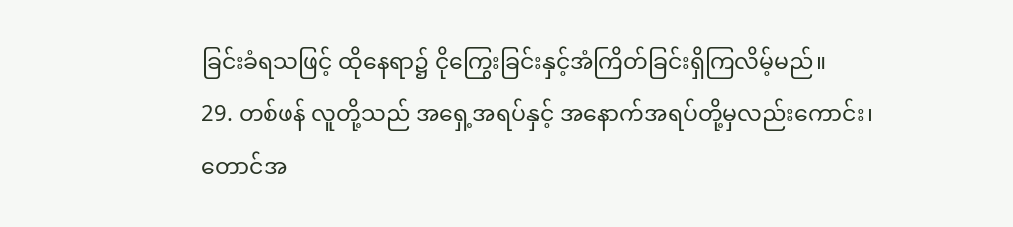ခြင်းခံရသဖြင့် ထိုနေရာ၌ ငိုကြွေးခြင်းနှင့်အံကြိတ်ခြင်းရှိကြလိမ့်မည်။
29. တစ်ဖန် လူတို့သည် အရှေ့အရပ်နှင့် အနောက်အရပ်တို့မှလည်းကောင်း၊ တောင်အ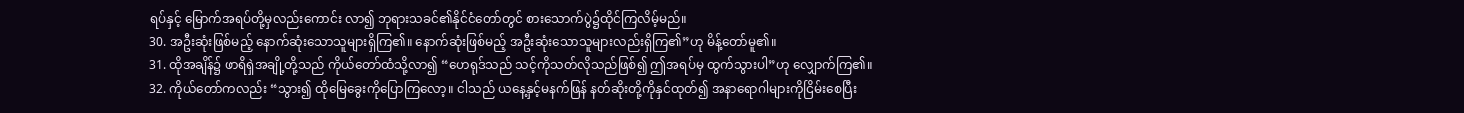ရပ်နှင့် မြောက်အရပ်တို့မှလည်းကောင်း လာ၍ ဘုရားသခင်၏နိုင်ငံတော်တွင် စားသောက်ပွဲ၌ထိုင်ကြလိမ့်မည်။
30. အဦးဆုံးဖြစ်မည့် နောက်ဆုံးသောသူများရှိကြ၏။ နောက်ဆုံးဖြစ်မည့် အဦးဆုံးသောသူများလည်းရှိကြ၏”ဟု မိန့်တော်မူ၏။
31. ထိုအချိန်၌ ဖာရိရှဲအချို့တို့သည် ကိုယ်တော်ထံသို့လာ၍ “ဟေရုဒ်သည် သင့်ကိုသတ်လိုသည်ဖြစ်၍ ဤအရပ်မှ ထွက်သွားပါ”ဟု လျှောက်ကြ၏။
32. ကိုယ်တော်ကလည်း “သွား၍ ထိုမြေခွေးကိုပြောကြလော့။ ငါသည် ယနေ့နှင့်မနက်ဖြန် နတ်ဆိုးတို့ကိုနှင်ထုတ်၍ အနာရောဂါများကိုငြိမ်းစေပြီး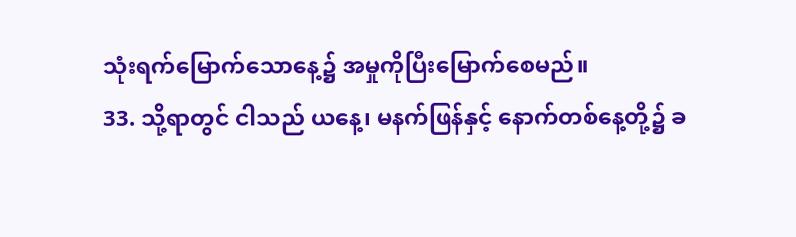သုံးရက်မြောက်သောနေ့၌ အမှုကိုပြီးမြောက်စေမည်။
33. သို့ရာတွင် ငါသည် ယနေ့၊ မနက်ဖြန်နှင့် နောက်တစ်နေ့တို့၌ ခ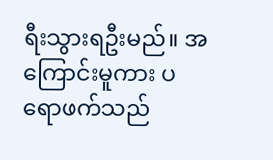ရီးသွားရဦးမည်။ အကြောင်းမူကား ပရောဖက်သည်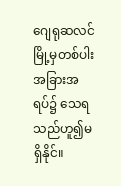ဂျေရုဆလင်မြို့မှတစ်ပါး အခြားအရပ်၌ သေရသည်ဟူ၍မရှိနိုင်။